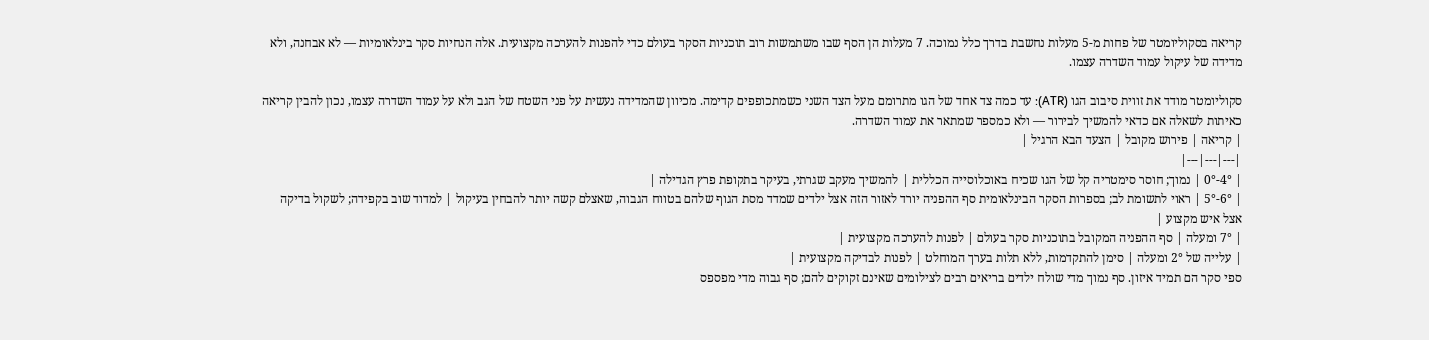קריאה בסקוליומטר של פחות מ-5 מעלות נחשבת בדרך כלל נמוכה. 7 מעלות הן הסף שבו משתמשות רוב תוכניות הסקר בעולם כדי להפנות להערכה מקצועית. אלה הנחיות סקר בינלאומיות — לא אבחנה, ולא מדידה של עיקול עמוד השדרה עצמו.

סקוליומטר מודד את זווית סיבוב הגו (ATR): עד כמה צד אחד של הגו מתרומם מעל הצד השני כשמתכופפים קדימה. מכיוון שהמדידה נעשית על פני השטח של הגב ולא על עמוד השדרה עצמו, נכון להבין קריאה כאיתות לשאלה אם כדאי להמשיך לבירור — ולא כמספר שמתאר את עמוד השדרה.
| קריאה | פירוש מקובל | הצעד הבא הרגיל |
|---|---|---|
| 4°-0° | נמוך; חוסר סימטריה קל של הגו שכיח באוכלוסייה הכללית | להמשיך מעקב שגרתי, בעיקר בתקופת פרץ הגדילה |
| 6°-5° | ראוי לתשומת לב; בספרות הסקר הבינלאומית סף ההפניה יורד לאזור הזה אצל ילדים שמדד מסת הגוף שלהם בטווח הגבוה, שאצלם קשה יותר להבחין בעיקול | למדוד שוב בקפידה; לשקול בדיקה אצל איש מקצוע |
| 7° ומעלה | סף ההפניה המקובל בתוכניות סקר בעולם | לפנות להערכה מקצועית |
| עלייה של 2° ומעלה | סימן להתקדמות, ללא תלות בערך המוחלט | לפנות לבדיקה מקצועית |
ספי סקר הם תמיד איזון. סף נמוך מדי שולח ילדים בריאים רבים לצילומים שאינם זקוקים להם; סף גבוה מדי מפספס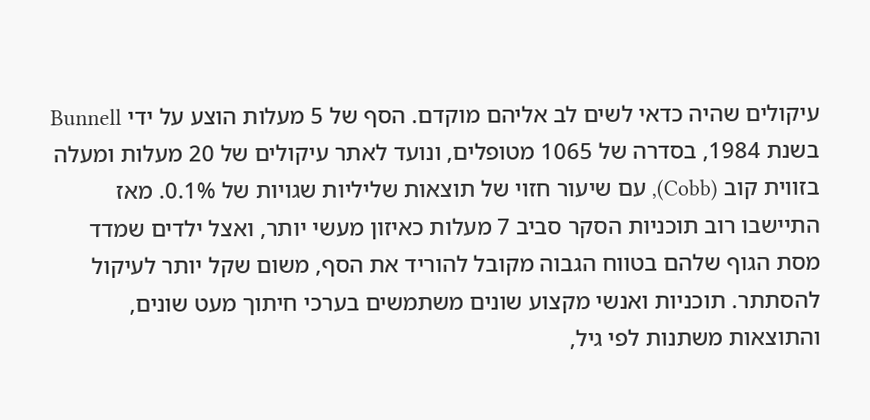עיקולים שהיה כדאי לשים לב אליהם מוקדם. הסף של 5 מעלות הוצע על ידי Bunnell בשנת 1984, בסדרה של 1065 מטופלים, ונועד לאתר עיקולים של 20 מעלות ומעלה בזווית קוב (Cobb), עם שיעור חזוי של תוצאות שליליות שגויות של 0.1%. מאז התיישבו רוב תוכניות הסקר סביב 7 מעלות כאיזון מעשי יותר, ואצל ילדים שמדד מסת הגוף שלהם בטווח הגבוה מקובל להוריד את הסף, משום שקל יותר לעיקול להסתתר. תוכניות ואנשי מקצוע שונים משתמשים בערכי חיתוך מעט שונים, והתוצאות משתנות לפי גיל,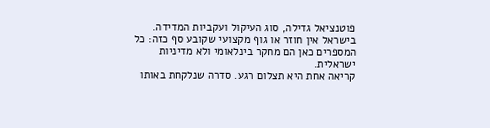פוטנציאל גדילה, סוג העיקול ועקביות המדידה. בישראל אין חוזר או גוף מקצועי שקובע סף כזה: כל המספרים כאן הם מחקר בינלאומי ולא מדיניות ישראלית.
קריאה אחת היא תצלום רגע. סדרה שנלקחת באותו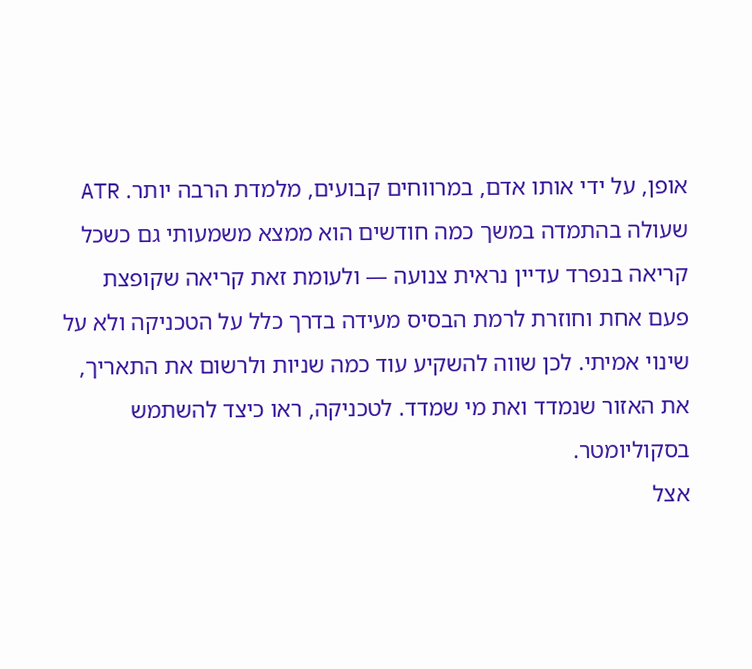אופן, על ידי אותו אדם, במרווחים קבועים, מלמדת הרבה יותר. ATR שעולה בהתמדה במשך כמה חודשים הוא ממצא משמעותי גם כשכל קריאה בנפרד עדיין נראית צנועה — ולעומת זאת קריאה שקופצת פעם אחת וחוזרת לרמת הבסיס מעידה בדרך כלל על הטכניקה ולא על שינוי אמיתי. לכן שווה להשקיע עוד כמה שניות ולרשום את התאריך, את האזור שנמדד ואת מי שמדד. לטכניקה, ראו כיצד להשתמש בסקוליומטר.
אצל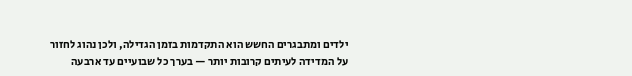ילדים ומתבגרים החשש הוא התקדמות בזמן הגדילה, ולכן נהוג לחזור על המדידה לעיתים קרובות יותר — בערך כל שבועיים עד ארבעה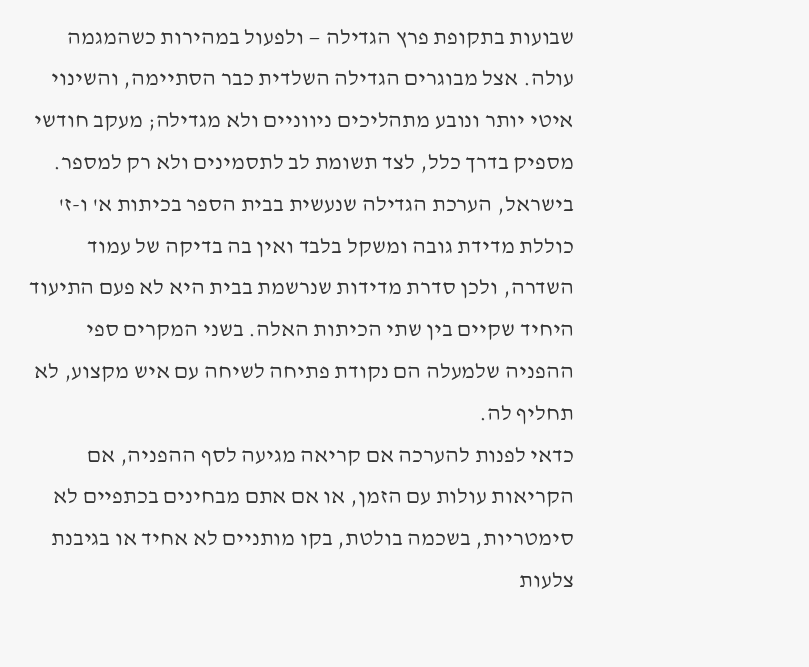שבועות בתקופת פרץ הגדילה — ולפעול במהירות כשהמגמה עולה. אצל מבוגרים הגדילה השלדית כבר הסתיימה, והשינוי איטי יותר ונובע מתהליכים ניווניים ולא מגדילה; מעקב חודשי מספיק בדרך כלל, לצד תשומת לב לתסמינים ולא רק למספר. בישראל, הערכת הגדילה שנעשית בבית הספר בכיתות א' ו-ז' כוללת מדידת גובה ומשקל בלבד ואין בה בדיקה של עמוד השדרה, ולכן סדרת מדידות שנרשמת בבית היא לא פעם התיעוד היחיד שקיים בין שתי הכיתות האלה. בשני המקרים ספי ההפניה שלמעלה הם נקודת פתיחה לשיחה עם איש מקצוע, לא תחליף לה.
כדאי לפנות להערכה אם קריאה מגיעה לסף ההפניה, אם הקריאות עולות עם הזמן, או אם אתם מבחינים בכתפיים לא סימטריות, בשכמה בולטת, בקו מותניים לא אחיד או בגיבנת צלעות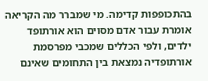בהתכופפות קדימה. מי שמברר מה הקריאה אומרת עבור אדם מסוים הוא אורתופד ילדים, ולפי הכללים שמכבי מפרסמת אורתופדיה נמצאת בין התחומים שאינם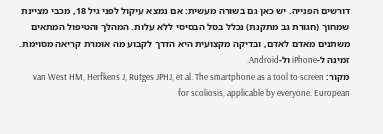דורשים הפנייה. יש כאן גם בשורה מעשית: אם נמצא עיקול לפני גיל 18, מכבי מציינת שמחוך (חגורת גב מתקנת) נכלל בסל הבסיסי ללא עלות. המהלך והטיפול המתאים משתנים מאדם לאדם, ובדיקה מקצועית היא הדרך לקבוע מה אומרת קריאה מסוימת.
זמינה ל-iPhone ול-Android.
מקור: van West HM, Herfkens J, Rutges JPHJ, et al. The smartphone as a tool to screen for scoliosis, applicable by everyone. European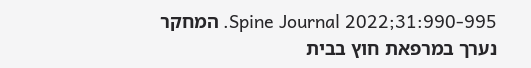Spine Journal 2022;31:990-995. המחקר נערך במרפאת חוץ בבית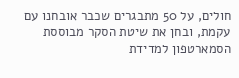חולים, על 50 מתבגרים שכבר אובחנו עם עקמת, ובחן את שיטת הסקר מבוססת הסמארטפון למדידת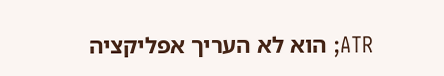ATR; הוא לא העריך אפליקציה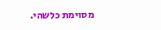מסוימת כלשהי.